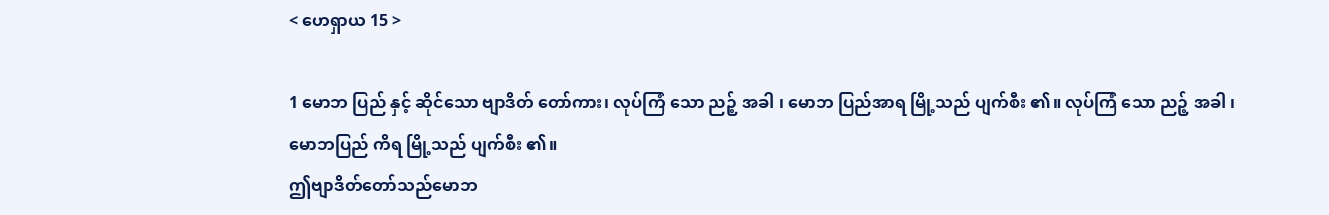< ဟေရှာယ 15 >

1 မောဘ ပြည် နှင့် ဆိုင်သော ဗျာဒိတ် တော်ကား၊ လုပ်ကြံ သော ညဉ့် အခါ ၊ မောဘ ပြည်အာရ မြို့သည် ပျက်စီး ၏။ လုပ်ကြံ သော ညဉ့် အခါ ၊ မောဘပြည် ကိရ မြို့သည် ပျက်စီး ၏။
ဤဗျာဒိတ်တော်သည်မောဘ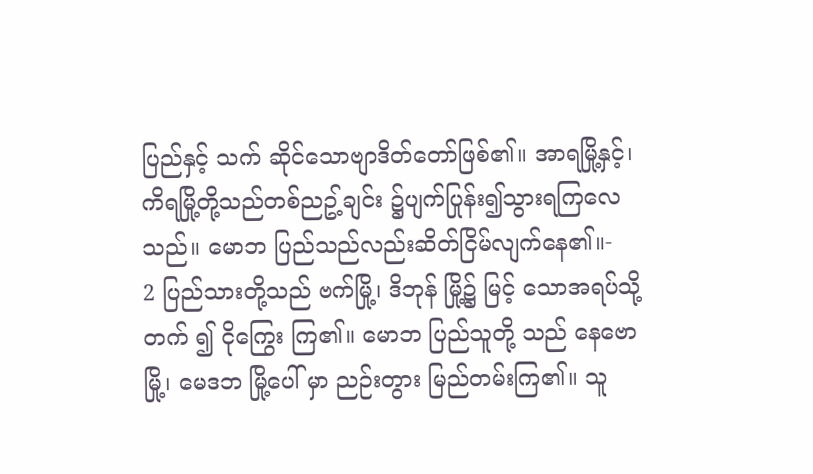ပြည်နှင့် သက် ဆိုင်သောဗျာဒိတ်တော်ဖြစ်၏။ အာရမြို့နှင့်၊ ကိရမြို့တို့သည်တစ်ညဥ့်ချင်း ၌ပျက်ပြုန်း၍သွားရကြလေသည်။ မောဘ ပြည်သည်လည်းဆိတ်ငြိမ်လျက်နေ၏။-
2 ပြည်သားတို့သည် ဗက်မြို့၊ ဒိဘုန် မြို့၌ မြင့် သောအရပ်သို့ တက် ၍ ငိုကြွေး ကြ၏။ မောဘ ပြည်သူတို့ သည် နေဗော မြို့၊ မေဒဘ မြို့ပေါ် မှာ ညဉ်းတွား မြည်တမ်းကြ၏။ သူ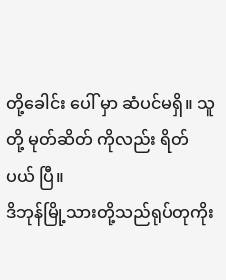တို့ခေါင်း ပေါ် မှာ ဆံပင်မရှိ။ သူတို့ မုတ်ဆိတ် ကိုလည်း ရိတ် ပယ် ပြီ။
ဒိဘုန်မြို့သားတို့သည်ရုပ်တုကိုး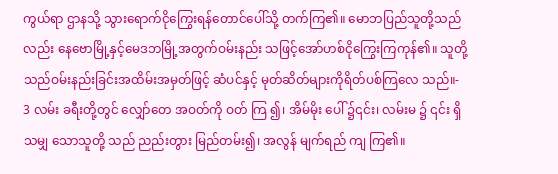ကွယ်ရာ ဌာနသို့ သွားရောက်ငိုကြွေးရန်တောင်ပေါ်သို့ တက်ကြ၏။ မောဘပြည်သူတို့သည်လည်း နေဗောမြို့နှင့်မေဒဘမြို့အတွက်ဝမ်းနည်း သဖြင့်အော်ဟစ်ငိုကြွေးကြကုန်၏။ သူတို့ သည်ဝမ်းနည်းခြင်းအထိမ်းအမှတ်ဖြင့် ဆံပင်နှင့် မုတ်ဆိတ်များကိုရိတ်ပစ်ကြလေ သည်။-
3 လမ်း ခရီးတို့တွင် လျှော်တေ အဝတ်ကို ဝတ် ကြ ၍၊ အိမ်မိုး ပေါ် ၌၎င်း၊ လမ်းမ ၌ ၎င်း ရှိသမျှ သောသူတို့ သည် ညည်းတွား မြည်တမ်း၍၊ အလွန် မျက်ရည် ကျ ကြ၏။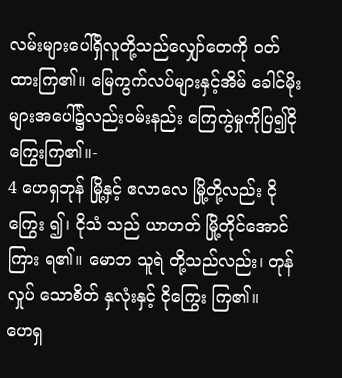လမ်းများပေါ်ရှိလူတို့သည်လျှော်တေကို ဝတ်ထားကြ၏။ မြေကွက်လပ်များနှင့်အိမ် ခေါင်မိုးများအပေါ်၌လည်းဝမ်းနည်း ကြေကွဲမှုကိုပြ၍ငိုကြွေးကြ၏။-
4 ဟေရှဘုန် မြို့နှင့် ဧလာလေ မြို့တို့လည်း ငိုကြွေး ၍၊ ငိုသံ သည် ယာဟတ် မြို့တိုင်အောင် ကြား ရ၏။ မောဘ သူရဲ တို့သည်လည်း၊ တုန်လှုပ် သောစိတ် နှလုံးနှင့် ငိုကြွေး ကြ၏။
ဟေရှ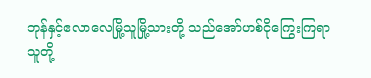ဘုန်နှင့်ဧလာလေမြို့သူမြို့သားတို့ သည်အော်ဟစ်ငိုကြွေးကြရာ သူတို့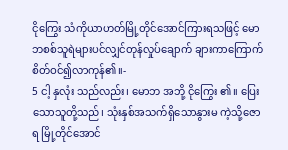ငိုကြွေး သံကိုယာဟတ်မြို့တိုင်အောင်ကြားရသဖြင့် မောဘစစ်သူရဲများပင်လျှင်တုန်လှုပ်ချောက် ချားကာကြောက်စိတ်ဝင်၍လာကုန်၏။-
5 ငါ့ နှလုံး သည်လည်း၊ မောဘ အဘို့ ငိုကြွေး ၏။ ပြေးသောသူတို့သည်၊ သုံးနှစ်အသက်ရှိသောနွားမ ကဲ့သို့ဇောရ မြို့တိုင်အောင်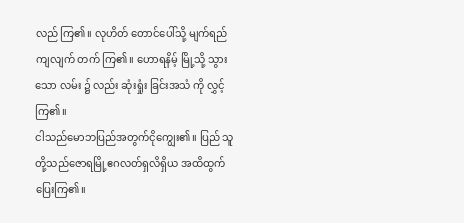လည် ကြ၏။ လုဟိတ် တောင်ပေါ်သို့ မျက်ရည် ကျလျက် တက် ကြ၏။ ဟောရနိမ့် မြို့သို့ သွား သော လမ်း ၌ လည်း ဆုံးရှုံး ခြင်းအသံ ကို လွှင့် ကြ၏။
ငါသည်မောဘပြည်အတွက်ငိုကျွေး၏။ ပြည် သူတို့သည်ဇောရမြို့ဧဂလတ်ရှလိရှိယ အထိထွက်ပြေးကြ၏။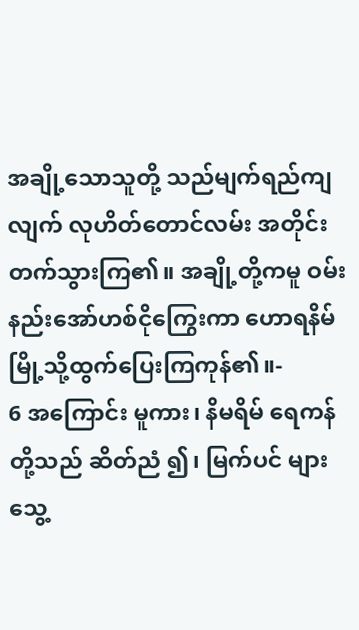အချို့သောသူတို့ သည်မျက်ရည်ကျလျက် လုဟိတ်တောင်လမ်း အတိုင်းတက်သွားကြ၏။ အချို့တို့ကမူ ဝမ်းနည်းအော်ဟစ်ငိုကြွေးကာ ဟောရနိမ် မြို့သို့ထွက်ပြေးကြကုန်၏။-
6 အကြောင်း မူကား၊ နိမရိမ် ရေကန် တို့သည် ဆိတ်ညံ ၍၊ မြက်ပင် များ သွေ့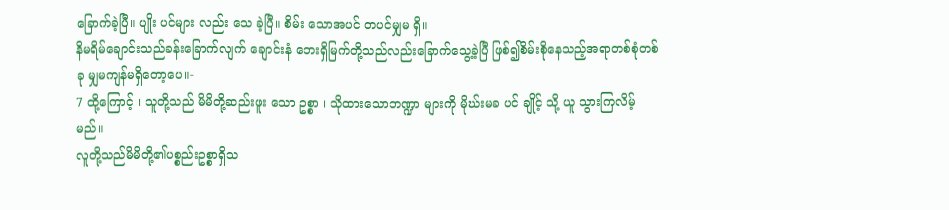ခြောက်ခဲ့ပြီ။ ပျိုး ပင်များ လည်း သေ ခဲ့ပြီ။ စိမ်း သောအပင် တပင်မျှမ ရှိ။
နိမရိမ်ချောင်းသည်ခန်းခြောက်လျက် ချောင်းနံ ဘေးရှိမြက်တို့သည်လည်းခြောက်သွေ့ခဲ့ပြီ ဖြစ်၍စိမ်းစိုနေသည့်အရာတစ်စုံတစ်ခု မျှမကျန်မရှိတော့ပေ။-
7 ထို့ကြောင့် ၊ သူတို့သည် မိမိတို့ဆည်းဖူး သော ဥစ္စာ ၊ သိုထားသောဘဏ္ဍာ များကို မိုဃ်းမခ ပင် ချိုင့် သို့ ယူ သွားကြလိမ့်မည်။
လူတို့သည်မိမိတို့၏ပစ္စည်းဥစ္စာရှိသ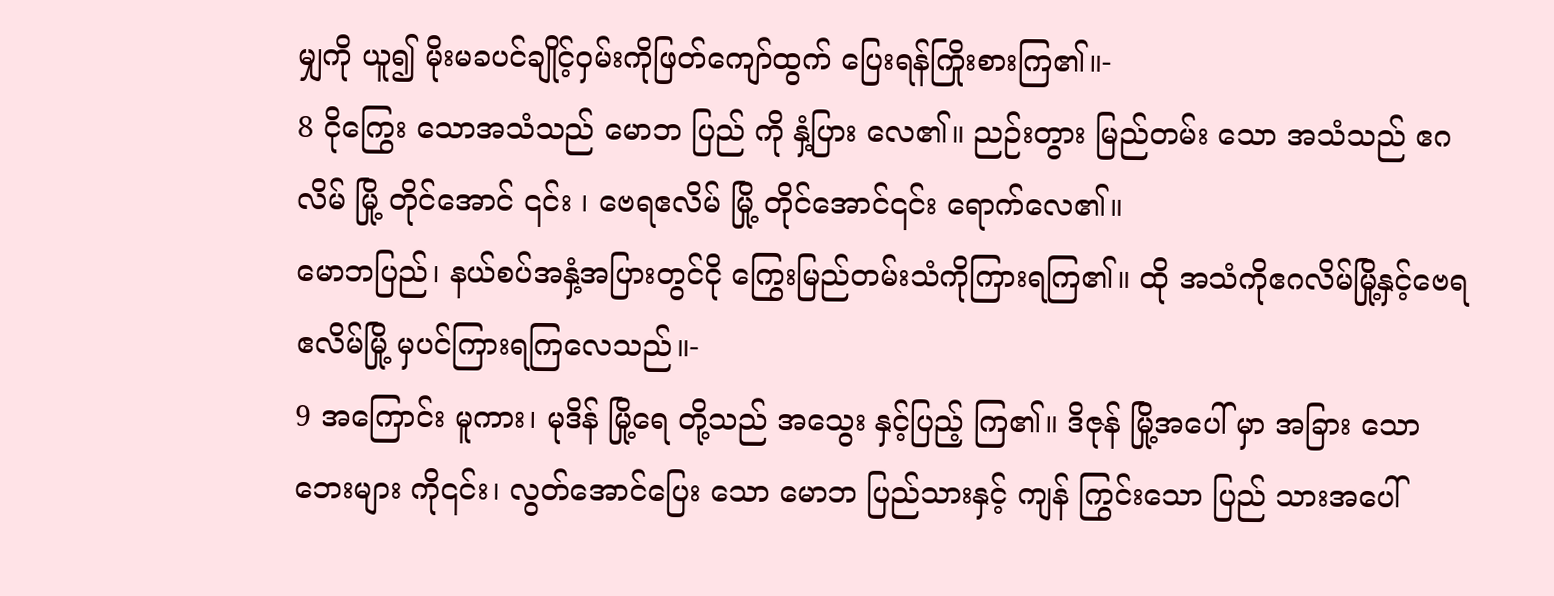မျှကို ယူ၍ မိုးမခပင်ချိုင့်ဝှမ်းကိုဖြတ်ကျော်ထွက် ပြေးရန်ကြိုးစားကြ၏။-
8 ငိုကြွေး သောအသံသည် မောဘ ပြည် ကို နှံ့ပြား လေ၏။ ညဉ်းတွား မြည်တမ်း သော အသံသည် ဧဂလိမ် မြို့ တိုင်အောင် ၎င်း ၊ ဗေရဧလိမ် မြို့ တိုင်အောင်၎င်း ရောက်လေ၏။
မောဘပြည်၊ နယ်စပ်အနှံ့အပြားတွင်ငို ကြွေးမြည်တမ်းသံကိုကြားရကြ၏။ ထို အသံကိုဧဂလိမ်မြို့နှင့်ဗေရဧလိမ်မြို့ မှပင်ကြားရကြလေသည်။-
9 အကြောင်း မူကား၊ မုဒိန် မြို့ရေ တို့သည် အသွေး နှင့်ပြည့် ကြ၏။ ဒိဇုန် မြို့အပေါ် မှာ အခြား သော ဘေးများ ကို၎င်း၊ လွတ်အောင်ပြေး သော မောဘ ပြည်သားနှင့် ကျန် ကြွင်းသော ပြည် သားအပေါ်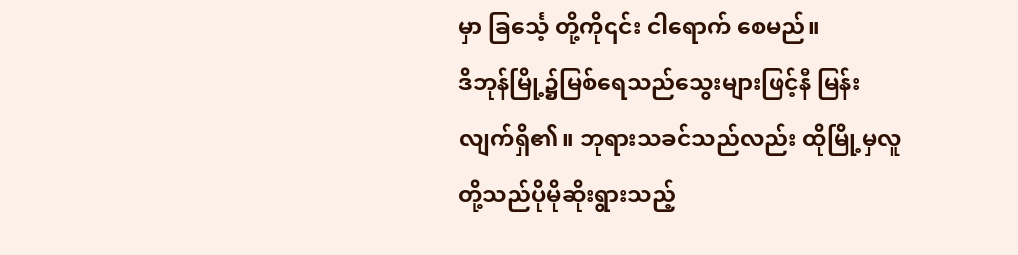မှာ ခြင်္သေ့ တို့ကို၎င်း ငါရောက် စေမည်။
ဒိဘုန်မြို့၌မြစ်ရေသည်သွေးများဖြင့်နီ မြန်းလျက်ရှိ၏။ ဘုရားသခင်သည်လည်း ထိုမြို့မှလူတို့သည်ပိုမိုဆိုးရွားသည့်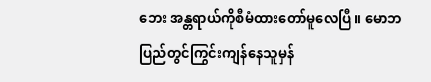ဘေး အန္တရာယ်ကိုစီမံထားတော်မူလေပြီ။ မောဘ ပြည်တွင်ကြွင်းကျန်နေသူမှန်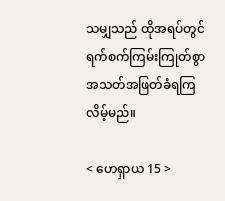သမျှသည် ထိုအရပ်တွင်ရက်စက်ကြမ်းကြုတ်စွာ အသတ်အဖြတ်ခံရကြလိမ့်မည်။

< ဟေရှာယ 15 >